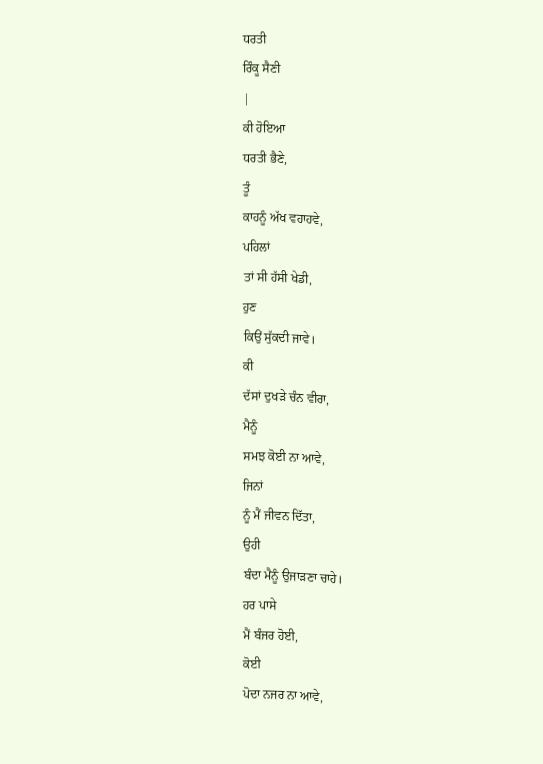ਧਰਤੀ
ਰਿੰਕੂ ਸੈਣੀ
|
ਕੀ ਹੋਇਆ
ਧਰਤੀ ਭੈਣੇ,
ਤੂੰ
ਕਾਹਨੂੰ ਅੱਖ ਵਹਾਹਵੇ,
ਪਹਿਲਾਂ
ਤਾਂ ਸੀ ਹੱਸੀ ਖੇਡੀ,
ਹੁਣ
ਕਿਉਂ ਸੁੱਕਦੀ ਜਾਵੇ।
ਕੀ
ਦੱਸਾਂ ਦੁਖੜੇ ਚੰਨ ਵੀਰਾ,
ਮੈਨੂੰ
ਸਮਝ ਕੋਈ ਨਾ ਆਵੇ,
ਜਿਨਾਂ
ਨੂੰ ਮੈਂ ਜੀਵਨ ਦਿੱਤਾ,
ਉਹੀ
ਬੰਦਾ ਮੈਨੂੰ ਉਜਾੜਣਾ ਚਾਹੇ।
ਹਰ ਪਾਸੇ
ਮੈਂ ਬੰਜਰ ਹੋਈ,
ਕੋਈ
ਪੋਦਾ ਨਜਰ ਨਾ ਆਵੇ,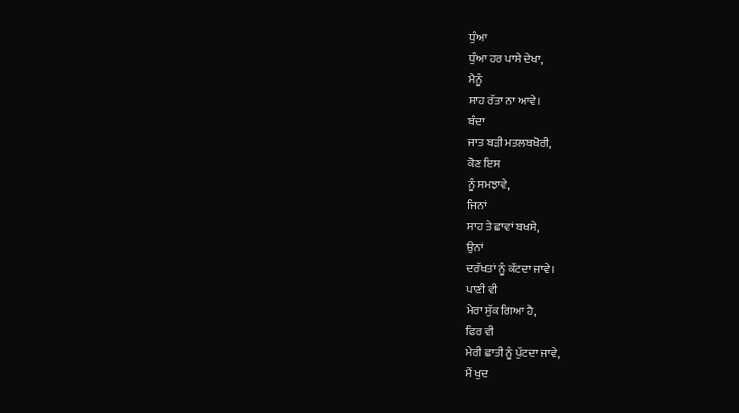ਧੁੰਆ
ਧੁੰਆ ਹਰ ਪਾਸੇ ਦੇਖਾ,
ਮੈਨੂੰ
ਸਾਹ ਰੱਤਾ ਨਾ ਆਵੇ।
ਬੰਦਾ
ਜਾਤ ਬੜੀ ਮਤਲਬਖੋਰੀ,
ਕੋਣ ਇਸ
ਨੂੰ ਸਮਝਾਵੇ,
ਜਿਨਾਂ
ਸਾਹ ਤੇ ਛਾਵਾਂ ਬਖਸੇ,
ਉਨਾਂ
ਦਰੱਖਤਾਂ ਨੂੰ ਕੱਟਦਾ ਜਾਵੇ।
ਪਾਣੀ ਵੀ
ਮੇਰਾ ਸੁੱਕ ਗਿਆ ਹੈ,
ਫਿਰ ਵੀ
ਮੇਰੀ ਛਾਤੀ ਨੂੰ ਪੁੱਟਦਾ ਜਾਵੇ,
ਮੈਂ ਖੁਦ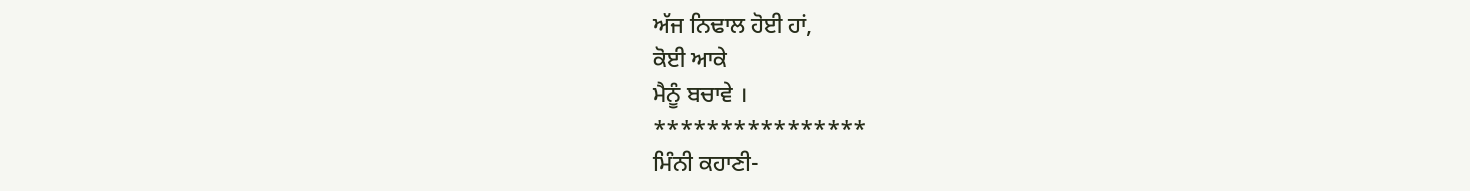ਅੱਜ ਨਿਢਾਲ ਹੋਈ ਹਾਂ,
ਕੋਈ ਆਕੇ
ਮੈਨੂੰ ਬਚਾਵੇ ।
****************
ਮਿੰਨੀ ਕਹਾਣੀ-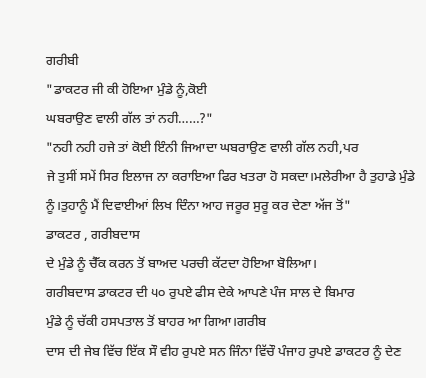ਗਰੀਬੀ
"ਡਾਕਟਰ ਜੀ ਕੀ ਹੋਇਆ ਮੁੰਡੇ ਨੂੰ,ਕੋਈ
ਘਬਰਾਉਣ ਵਾਲੀ ਗੱਲ ਤਾਂ ਨਹੀ……?"
"ਨਹੀ ਨਹੀ ਹਜੇ ਤਾਂ ਕੋਈ ਇੰਨੀ ਜਿਆਦਾ ਘਬਰਾਉਣ ਵਾਲੀ ਗੱਲ ਨਹੀ,ਪਰ
ਜੇ ਤੁਸੀਂ ਸਮੇਂ ਸਿਰ ਇਲਾਜ ਨਾ ਕਰਾਇਆ ਫਿਰ ਖਤਰਾ ਹੋ ਸਕਦਾ।ਮਲੇਰੀਆ ਹੈ ਤੁਹਾਡੇ ਮੁੰਡੇ ਨੂੰ।ਤੁਹਾਨੂੰ ਮੈਂ ਦਿਵਾਈਆਂ ਲਿਖ ਦਿੰਨਾ ਆਹ ਜਰੂਰ ਸੁਰੂ ਕਰ ਦੇਣਾ ਅੱਜ ਤੋਂ"
ਡਾਕਟਰ , ਗਰੀਬਦਾਸ
ਦੇ ਮੁੰਡੇ ਨੂੰ ਚੈੱਕ ਕਰਨ ਤੋਂ ਬਾਅਦ ਪਰਚੀ ਕੱਟਦਾ ਹੋਇਆ ਬੋਲਿਆ।
ਗਰੀਬਦਾਸ ਡਾਕਟਰ ਦੀ ੫੦ ਰੁਪਏ ਫੀਸ ਦੇਕੇ ਆਪਣੇ ਪੰਜ ਸਾਲ ਦੇ ਬਿਮਾਰ
ਮੁੰਡੇ ਨੂੰ ਚੱਕੀ ਹਸਪਤਾਲ ਤੋਂ ਬਾਹਰ ਆ ਗਿਆ।ਗਰੀਬ
ਦਾਸ ਦੀ ਜੇਬ ਵਿੱਚ ਇੱਕ ਸੌ ਵੀਹ ਰੁਪਏ ਸਨ ਜਿੰਨਾ ਵਿੱਚੌ ਪੰਜਾਹ ਰੁਪਏ ਡਾਕਟਰ ਨੂੰ ਦੇਣ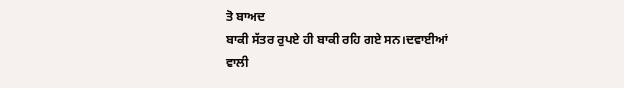ਤੋ ਬਾਅਦ
ਬਾਕੀ ਸੱਤਰ ਰੁਪਏ ਹੀ ਬਾਕੀ ਰਹਿ ਗਏ ਸਨ।ਦਵਾਈਆਂ
ਵਾਲੀ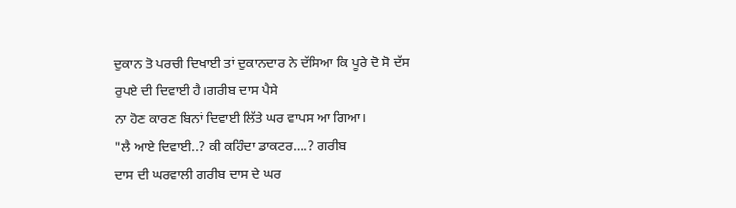ਦੁਕਾਨ ਤੋ ਪਰਚੀ ਦਿਖਾਈ ਤਾਂ ਦੁਕਾਨਦਾਰ ਨੇ ਦੱਸਿਆ ਕਿ ਪੂਰੇ ਦੋ ਸੋ ਦੱਸ
ਰੁਪਏ ਦੀ ਦਿਵਾਈ ਹੈ।ਗਰੀਬ ਦਾਸ ਪੈਸੇ
ਨਾ ਹੋਣ ਕਾਰਣ ਬਿਨਾਂ ਦਿਵਾਈ ਲਿੱਤੇ ਘਰ ਵਾਪਸ ਆ ਗਿਆ।
"ਲੈ ਆਏ ਦਿਵਾਈ..? ਕੀ ਕਹਿੰਦਾ ਡਾਕਟਰ….? ਗਰੀਬ
ਦਾਸ ਦੀ ਘਰਵਾਲੀ ਗਰੀਬ ਦਾਸ ਦੇ ਘਰ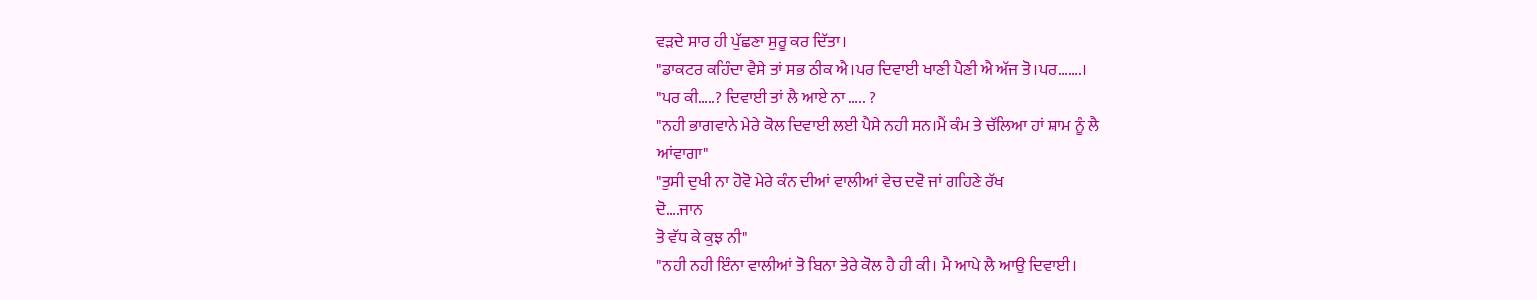ਵੜਦੇ ਸਾਰ ਹੀ ਪੁੱਛਣਾ ਸੁਰੂ ਕਰ ਦਿੱਤਾ।
"ਡਾਕਟਰ ਕਹਿੰਦਾ ਵੈਸੇ ਤਾਂ ਸਭ ਠੀਕ ਐ।ਪਰ ਦਿਵਾਈ ਖਾਣੀ ਪੈਣੀ ਐ ਅੱਜ ਤੋ।ਪਰ…….।
"ਪਰ ਕੀ…..? ਦਿਵਾਈ ਤਾਂ ਲੈ ਆਏ ਨਾ ….. ?
"ਨਹੀ ਭਾਗਵਾਨੇ ਮੇਰੇ ਕੋਲ ਦਿਵਾਈ ਲਈ ਪੈਸੇ ਨਹੀ ਸਨ।ਮੈਂ ਕੰਮ ਤੇ ਚੱਲਿਆ ਹਾਂ ਸ਼ਾਮ ਨੂੰ ਲੈ
ਆਂਵਾਗਾ"
"ਤੁਸੀ ਦੁਖੀ ਨਾ ਹੋਵੋ ਮੇਰੇ ਕੰਨ ਦੀਆਂ ਵਾਲੀਆਂ ਵੇਚ ਦਵੋ ਜਾਂ ਗਹਿਣੇ ਰੱਖ
ਦੋ….ਜਾਨ
ਤੋ ਵੱਧ ਕੇ ਕੁਝ ਨੀ"
"ਨਹੀ ਨਹੀ ਇੰਨਾ ਵਾਲੀਆਂ ਤੋ ਬਿਨਾ ਤੇਰੇ ਕੋਲ ਹੈ ਹੀ ਕੀ। ਮੈ ਆਪੇ ਲੈ ਆਉ ਦਿਵਾਈ।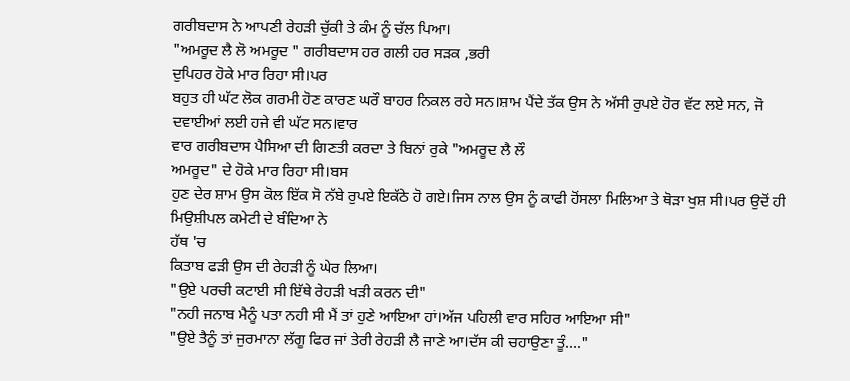ਗਰੀਬਦਾਸ ਨੇ ਆਪਣੀ ਰੇਹੜੀ ਚੁੱਕੀ ਤੇ ਕੰਮ ਨੂੰ ਚੱਲ ਪਿਆ।
"ਅਮਰੂਦ ਲੈ ਲੋ ਅਮਰੂਦ " ਗਰੀਬਦਾਸ ਹਰ ਗਲੀ ਹਰ ਸੜਕ ,ਭਰੀ
ਦੁਪਿਹਰ ਹੋਕੇ ਮਾਰ ਰਿਹਾ ਸੀ।ਪਰ
ਬਹੁਤ ਹੀ ਘੱਟ ਲੋਕ ਗਰਮੀ ਹੋਣ ਕਾਰਣ ਘਰੌ ਬਾਹਰ ਨਿਕਲ ਰਹੇ ਸਨ।ਸ਼ਾਮ ਪੈਂਦੇ ਤੱਕ ਉਸ ਨੇ ਅੱਸੀ ਰੁਪਏ ਹੋਰ ਵੱਟ ਲਏ ਸਨ, ਜੋ
ਦਵਾਈਆਂ ਲਈ ਹਜੇ ਵੀ ਘੱਟ ਸਨ।ਵਾਰ
ਵਾਰ ਗਰੀਬਦਾਸ ਪੈਸਿਆ ਦੀ ਗਿਣਤੀ ਕਰਦਾ ਤੇ ਬਿਨਾਂ ਰੁਕੇ "ਅਮਰੂਦ ਲੈ ਲੌ
ਅਮਰੂਦ" ਦੇ ਹੋਕੇ ਮਾਰ ਰਿਹਾ ਸੀ।ਬਸ
ਹੁਣ ਦੇਰ ਸ਼ਾਮ ਉਸ ਕੋਲ ਇੱਕ ਸੋ ਨੱਬੇ ਰੁਪਏ ਇਕੱਠੇ ਹੋ ਗਏ।ਜਿਸ ਨਾਲ ਉਸ ਨੂੰ ਕਾਫੀ ਹੋਂਸਲਾ ਮਿਲਿਆ ਤੇ ਥੋੜਾ ਖੁਸ਼ ਸੀ।ਪਰ ਉਦੋਂ ਹੀ ਮਿਉਸ਼ੀਪਲ ਕਮੇਟੀ ਦੇ ਬੰਦਿਆ ਨੇ
ਹੱਥ 'ਚ
ਕਿਤਾਬ ਫੜੀ ਉਸ ਦੀ ਰੇਹੜੀ ਨੂੰ ਘੇਰ ਲਿਆ।
"ਉਏ ਪਰਚੀ ਕਟਾਈ ਸੀ ਇੱਥੇ ਰੇਹੜੀ ਖੜੀ ਕਰਨ ਦੀ"
"ਨਹੀ ਜਨਾਬ ਮੈਨੂੰ ਪਤਾ ਨਹੀ ਸੀ ਮੈਂ ਤਾਂ ਹੁਣੇ ਆਇਆ ਹਾਂ।ਅੱਜ ਪਹਿਲੀ ਵਾਰ ਸਹਿਰ ਆਇਆ ਸੀ"
"ਉਏ ਤੈਨੂੰ ਤਾਂ ਜੁਰਮਾਨਾ ਲੱਗੂ ਫਿਰ ਜਾਂ ਤੇਰੀ ਰੇਹੜੀ ਲੈ ਜਾਣੇ ਆ।ਦੱਸ ਕੀ ਚਹਾਉਣਾ ਤੂੰ…."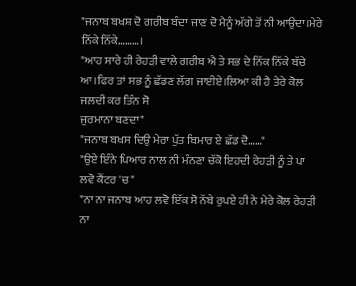"ਜਨਾਬ ਬਖਸ਼ ਦੋ ਗਰੀਬ ਬੰਦਾ ਜਾਣ ਦੋ ਮੈਨੂੰ ਅੱਗੇ ਤੋਂ ਨੀ ਆਉਦਾ।ਮੇਰੇ ਨਿੱਕੇ ਨਿੱਕੇ………।
"ਆਹ ਸਾਰੇ ਹੀ ਰੇਹੜੀ ਵਾਲੇ ਗਰੀਬ ਐ ਤੇ ਸਭ ਦੇ ਨਿੱਕ ਨਿੱਕੇ ਬੱਚੇ ਆ।ਫਿਰ ਤਾਂ ਸਭ ਨੂੰ ਛੱਡਣ ਲੱਗ ਜਾਈਏ।ਲਿਆ ਕੀ ਹੈ ਤੇਰੇ ਕੋਲ ਜਲਦੀ ਕਰ ਤਿੰਨ ਸੋ
ਜੁਰਮਾਨਾ ਬਣਦਾ"
"ਜਨਾਬ ਬਖਸ ਦਿਉ ਮੇਰਾ ਪੁੱਤ ਬਿਮਾਰ ਏ ਛੱਡ ਦੋ……"
"ਉਏ ਇੰਨੇ ਪਿਆਰ ਨਾਲ ਨੀ ਮੰਨਣਾ ਚੱਕੋ ਇਹਦੀ ਰੇਹੜੀ ਨੂੰ ਤੇ ਪਾ
ਲਵੋ ਕੈਂਟਰ 'ਚ"
"ਨਾ ਨਾ ਜਨਾਬ ਆਹ ਲਵੋ ਇੱਕ ਸੋ ਨੱਬੇ ਰੁਪਏ ਹੀ ਨੇ ਮੇਰੇ ਕੋਲ ਰੇਹੜੀ ਨਾ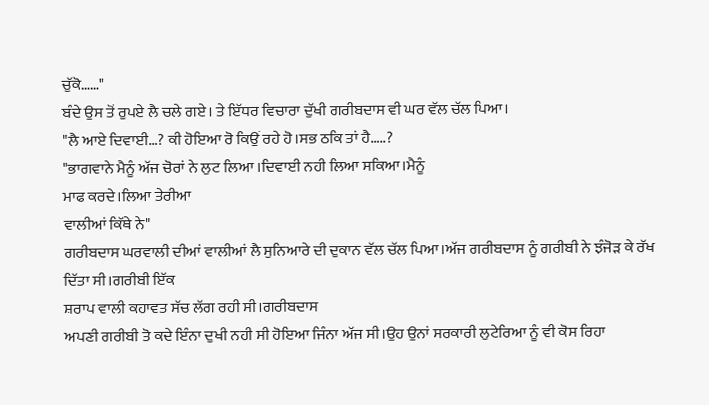ਚੁੱਕੋ……"
ਬੰਦੇ ਉਸ ਤੋਂ ਰੁਪਏ ਲੈ ਚਲੇ ਗਏ। ਤੇ ਇੱਧਰ ਵਿਚਾਰਾ ਦੁੱਖੀ ਗਰੀਬਦਾਸ ਵੀ ਘਰ ਵੱਲ ਚੱਲ ਪਿਆ।
"ਲੈ ਆਏ ਦਿਵਾਈ…? ਕੀ ਹੋਇਆ ਰੋ ਕਿਉਂ ਰਹੇ ਹੋ।ਸਭ ਠਕਿ ਤਾਂ ਹੈ…..?
"ਭਾਗਵਾਨੇ ਮੈਨੂੰ ਅੱਜ ਚੋਰਾਂ ਨੇ ਲੁਟ ਲਿਆ ।ਦਿਵਾਈ ਨਹੀ ਲਿਆ ਸਕਿਆ।ਮੈਨੂੰ
ਮਾਫ ਕਰਦੇ।ਲਿਆ ਤੇਰੀਆ
ਵਾਲੀਆਂ ਕਿੱਥੇ ਨੇ"
ਗਰੀਬਦਾਸ ਘਰਵਾਲੀ ਦੀਆਂ ਵਾਲੀਆਂ ਲੈ ਸੁਨਿਆਰੇ ਦੀ ਦੁਕਾਨ ਵੱਲ ਚੱਲ ਪਿਆ।ਅੱਜ ਗਰੀਬਦਾਸ ਨੂੰ ਗਰੀਬੀ ਨੇ ਝੰਜੋੜ ਕੇ ਰੱਖ
ਦਿੱਤਾ ਸੀ।ਗਰੀਬੀ ਇੱਕ
ਸ਼ਰਾਪ ਵਾਲੀ ਕਹਾਵਤ ਸੱਚ ਲੱਗ ਰਹੀ ਸੀ।ਗਰੀਬਦਾਸ
ਅਪਣੀ ਗਰੀਬੀ ਤੋ ਕਦੇ ਇੰਨਾ ਦੁਖੀ ਨਹੀ ਸੀ ਹੋਇਆ ਜਿੰਨਾ ਅੱਜ ਸੀ।ਉਹ ਉਨਾਂ ਸਰਕਾਰੀ ਲੁਟੇਰਿਆ ਨੂੰ ਵੀ ਕੋਸ ਰਿਹਾ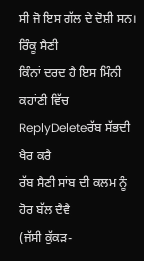ਸੀ ਜੋ ਇਸ ਗੱਲ ਦੇ ਦੋਸ਼ੀ ਸਨ।
ਰਿੰਕੂ ਸੈਣੀ
ਕਿੰਨਾਂ ਦਰਦ ਹੈ ਇਸ ਮਿੰਨੀ ਕਹਾਂਣੀ ਵਿੱਚ
ReplyDeleteਰੱਬ ਸੱਭਦੀ ਖੈਰ ਕਰੈ
ਰੱਬ ਸੈਣੀ ਸਾਂਬ ਦੀ ਕਲਮ ਨੂੰ ਹੋਰ ਬੱਲ ਦੈਵੈ
(ਜੱਸੀ ਕੁੱਕੜ-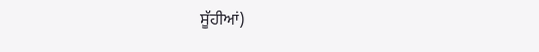ਸੂੱਹੀਆਂ)